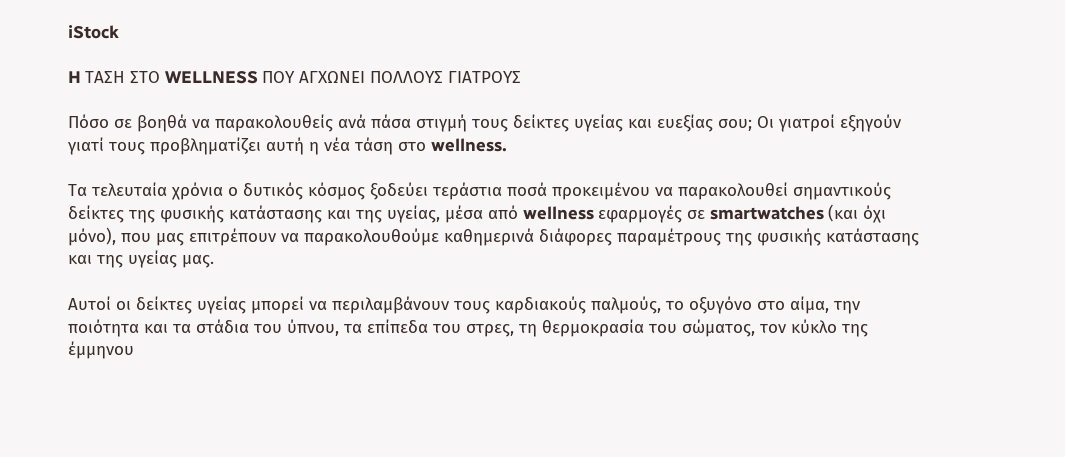iStock

H ΤΑΣΗ ΣΤΟ WELLNESS ΠΟΥ ΑΓΧΩΝΕΙ ΠΟΛΛΟΥΣ ΓΙΑΤΡΟΥΣ

Πόσο σε βοηθά να παρακολουθείς ανά πάσα στιγμή τους δείκτες υγείας και ευεξίας σου; Οι γιατροί εξηγούν γιατί τους προβληματίζει αυτή η νέα τάση στο wellness.

Τα τελευταία χρόνια ο δυτικός κόσμος ξοδεύει τεράστια ποσά προκειμένου να παρακολουθεί σημαντικούς δείκτες της φυσικής κατάστασης και της υγείας, μέσα από wellness εφαρμογές σε smartwatches (και όχι μόνο), που μας επιτρέπουν να παρακολουθούμε καθημερινά διάφορες παραμέτρους της φυσικής κατάστασης και της υγείας μας.

Αυτοί οι δείκτες υγείας μπορεί να περιλαμβάνουν τους καρδιακούς παλμούς, το οξυγόνο στο αίμα, την ποιότητα και τα στάδια του ύπνου, τα επίπεδα του στρες, τη θερμοκρασία του σώματος, τον κύκλο της έμμηνου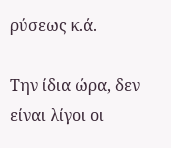ρύσεως κ.ά.

Την ίδια ώρα, δεν είναι λίγοι οι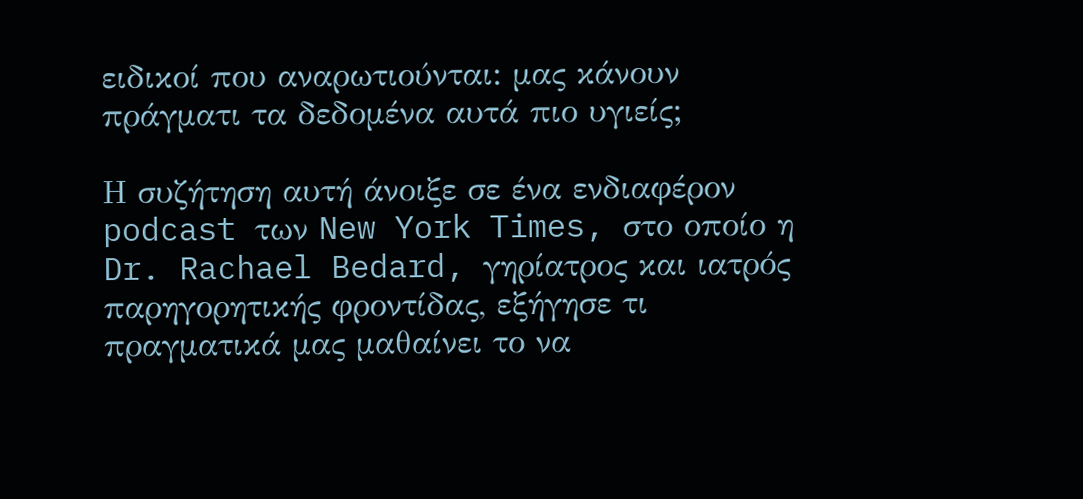ειδικοί που αναρωτιούνται: μας κάνουν πράγματι τα δεδομένα αυτά πιο υγιείς;

Η συζήτηση αυτή άνοιξε σε ένα ενδιαφέρον podcast των New York Times, στο οποίο η Dr. Rachael Bedard, γηρίατρος και ιατρός παρηγορητικής φροντίδας, εξήγησε τι πραγματικά μας μαθαίνει το να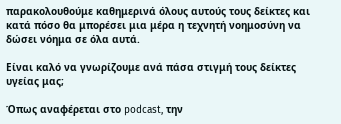παρακολουθούμε καθημερινά όλους αυτούς τους δείκτες και κατά πόσο θα μπορέσει μια μέρα η τεχνητή νοημοσύνη να δώσει νόημα σε όλα αυτά.

Είναι καλό να γνωρίζουμε ανά πάσα στιγμή τους δείκτες υγείας μας;

Όπως αναφέρεται στο podcast, την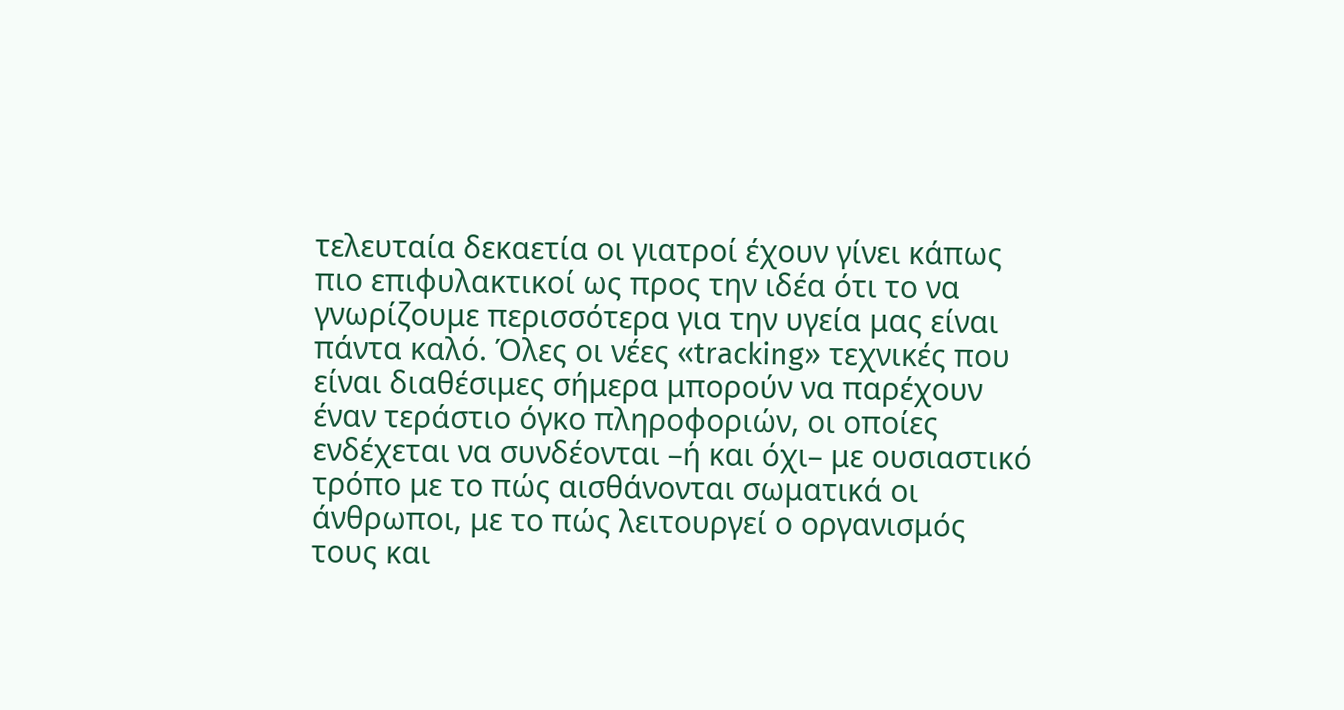τελευταία δεκαετία οι γιατροί έχουν γίνει κάπως πιο επιφυλακτικοί ως προς την ιδέα ότι το να γνωρίζουμε περισσότερα για την υγεία μας είναι πάντα καλό. Όλες οι νέες «tracking» τεχνικές που είναι διαθέσιμες σήμερα μπορούν να παρέχουν έναν τεράστιο όγκο πληροφοριών, οι οποίες ενδέχεται να συνδέονται –ή και όχι– με ουσιαστικό τρόπο με το πώς αισθάνονται σωματικά οι άνθρωποι, με το πώς λειτουργεί ο οργανισμός τους και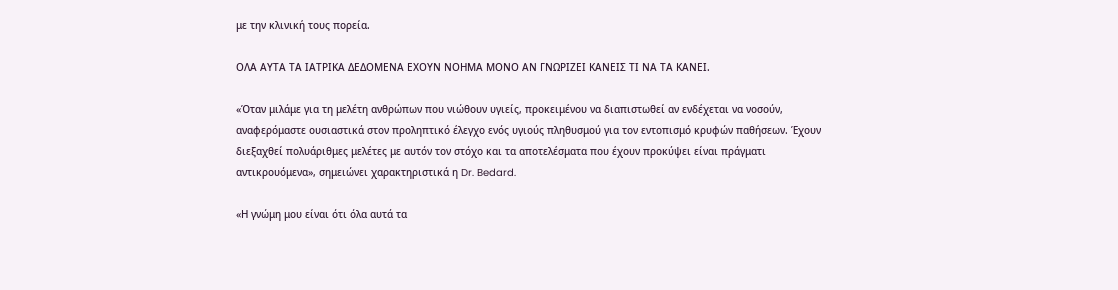με την κλινική τους πορεία.

ΟΛΑ ΑΥΤΑ ΤΑ ΙΑΤΡΙΚΑ ΔΕΔΟΜΕΝΑ ΕΧΟΥΝ ΝΟΗΜΑ ΜΟΝΟ ΑΝ ΓΝΩΡΙΖΕΙ ΚΑΝΕΙΣ ΤΙ ΝΑ ΤΑ ΚΑΝΕΙ.

«Όταν μιλάμε για τη μελέτη ανθρώπων που νιώθουν υγιείς, προκειμένου να διαπιστωθεί αν ενδέχεται να νοσούν, αναφερόμαστε ουσιαστικά στον προληπτικό έλεγχο ενός υγιούς πληθυσμού για τον εντοπισμό κρυφών παθήσεων. Έχουν διεξαχθεί πολυάριθμες μελέτες με αυτόν τον στόχο και τα αποτελέσματα που έχουν προκύψει είναι πράγματι αντικρουόμενα», σημειώνει χαρακτηριστικά η Dr. Bedard.

«Η γνώμη μου είναι ότι όλα αυτά τα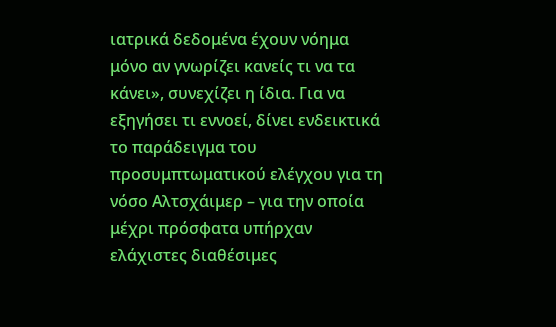ιατρικά δεδομένα έχουν νόημα μόνο αν γνωρίζει κανείς τι να τα κάνει», συνεχίζει η ίδια. Για να εξηγήσει τι εννοεί, δίνει ενδεικτικά το παράδειγμα του προσυμπτωματικού ελέγχου για τη νόσο Αλτσχάιμερ – για την οποία μέχρι πρόσφατα υπήρχαν ελάχιστες διαθέσιμες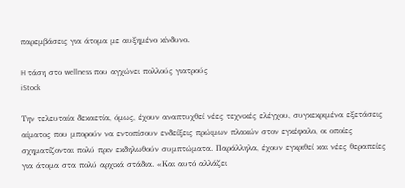παρεμβάσεις για άτομα με αυξημένο κίνδυνο.

H τάση στο wellness που αγχώνει πολλούς γιατρούς
iStock

Την τελευταία δεκαετία, όμως, έχουν αναπτυχθεί νέες τεχνικές ελέγχου, συγκεκριμένα εξετάσεις αίματος που μπορούν να εντοπίσουν ενδείξεις πρώιμων πλακών στον εγκέφαλο, οι οποίες σχηματίζονται πολύ πριν εκδηλωθούν συμπτώματα. Παράλληλα, έχουν εγκριθεί και νέες θεραπείες για άτομα στα πολύ αρχικά στάδια. «Και αυτό αλλάζει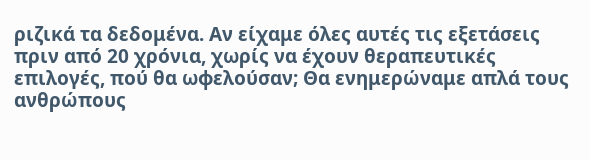ριζικά τα δεδομένα. Αν είχαμε όλες αυτές τις εξετάσεις πριν από 20 χρόνια, χωρίς να έχουν θεραπευτικές επιλογές, πού θα ωφελούσαν; Θα ενημερώναμε απλά τους ανθρώπους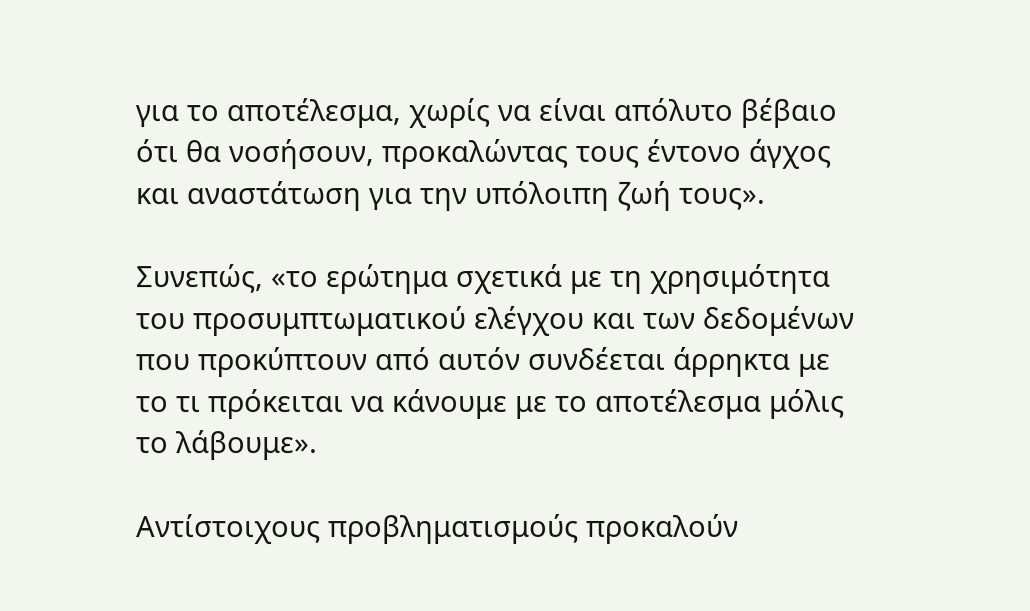για το αποτέλεσμα, χωρίς να είναι απόλυτο βέβαιο ότι θα νοσήσουν, προκαλώντας τους έντονο άγχος και αναστάτωση για την υπόλοιπη ζωή τους».

Συνεπώς, «το ερώτημα σχετικά με τη χρησιμότητα του προσυμπτωματικού ελέγχου και των δεδομένων που προκύπτουν από αυτόν συνδέεται άρρηκτα με το τι πρόκειται να κάνουμε με το αποτέλεσμα μόλις το λάβουμε».

Αντίστοιχους προβληματισμούς προκαλούν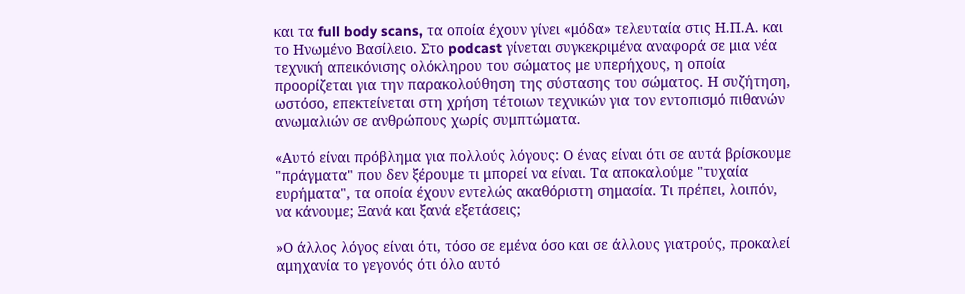και τα full body scans, τα οποία έχουν γίνει «μόδα» τελευταία στις Η.Π.Α. και το Ηνωμένο Βασίλειο. Στο podcast γίνεται συγκεκριμένα αναφορά σε μια νέα τεχνική απεικόνισης ολόκληρου του σώματος με υπερήχους, η οποία προορίζεται για την παρακολούθηση της σύστασης του σώματος. Η συζήτηση, ωστόσο, επεκτείνεται στη χρήση τέτοιων τεχνικών για τον εντοπισμό πιθανών ανωμαλιών σε ανθρώπους χωρίς συμπτώματα.

«Αυτό είναι πρόβλημα για πολλούς λόγους: Ο ένας είναι ότι σε αυτά βρίσκουμε "πράγματα" που δεν ξέρουμε τι μπορεί να είναι. Τα αποκαλούμε "τυχαία ευρήματα", τα οποία έχουν εντελώς ακαθόριστη σημασία. Τι πρέπει, λοιπόν, να κάνουμε; Ξανά και ξανά εξετάσεις;

»Ο άλλος λόγος είναι ότι, τόσο σε εμένα όσο και σε άλλους γιατρούς, προκαλεί αμηχανία το γεγονός ότι όλο αυτό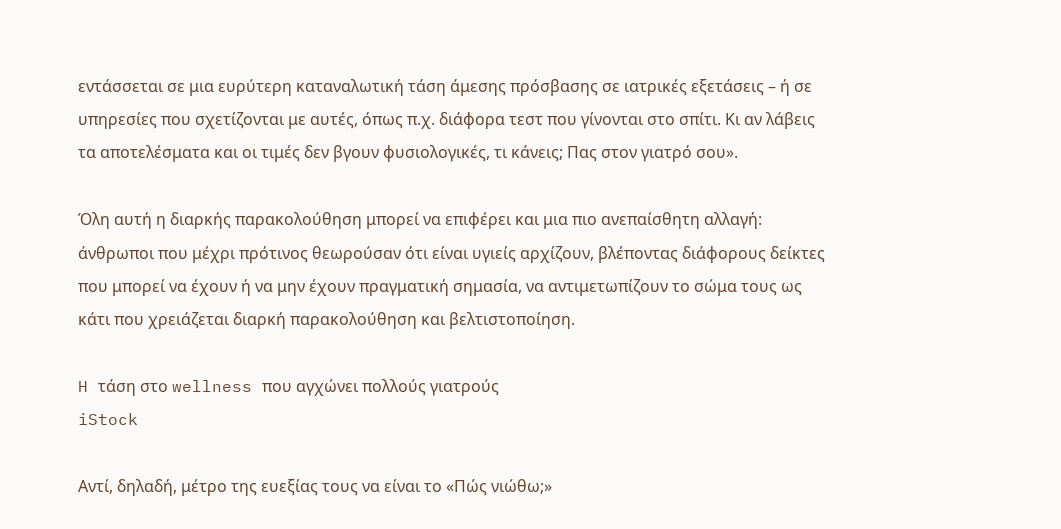εντάσσεται σε μια ευρύτερη καταναλωτική τάση άμεσης πρόσβασης σε ιατρικές εξετάσεις – ή σε υπηρεσίες που σχετίζονται με αυτές, όπως π.χ. διάφορα τεστ που γίνονται στο σπίτι. Κι αν λάβεις τα αποτελέσματα και οι τιμές δεν βγουν φυσιολογικές, τι κάνεις; Πας στον γιατρό σου».

Όλη αυτή η διαρκής παρακολούθηση μπορεί να επιφέρει και μια πιο ανεπαίσθητη αλλαγή: άνθρωποι που μέχρι πρότινος θεωρούσαν ότι είναι υγιείς αρχίζουν, βλέποντας διάφορους δείκτες που μπορεί να έχουν ή να μην έχουν πραγματική σημασία, να αντιμετωπίζουν το σώμα τους ως κάτι που χρειάζεται διαρκή παρακολούθηση και βελτιστοποίηση.

H τάση στο wellness που αγχώνει πολλούς γιατρούς
iStock

Αντί, δηλαδή, μέτρο της ευεξίας τους να είναι το «Πώς νιώθω;»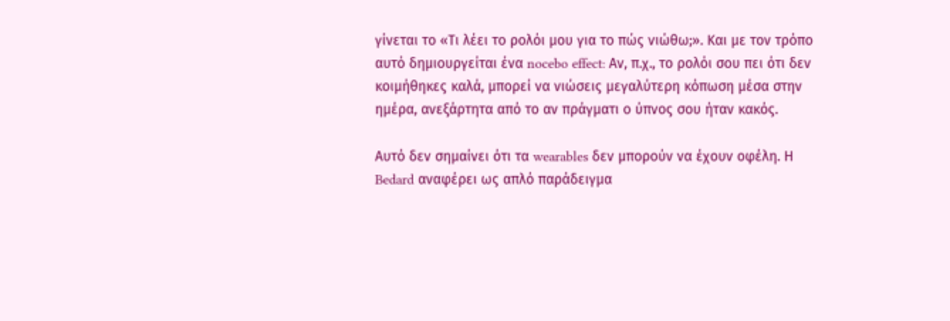γίνεται το «Τι λέει το ρολόι μου για το πώς νιώθω;». Και με τον τρόπο αυτό δημιουργείται ένα nocebo effect: Αν, π.χ., το ρολόι σου πει ότι δεν κοιμήθηκες καλά, μπορεί να νιώσεις μεγαλύτερη κόπωση μέσα στην ημέρα, ανεξάρτητα από το αν πράγματι ο ύπνος σου ήταν κακός.

Αυτό δεν σημαίνει ότι τα wearables δεν μπορούν να έχουν οφέλη. Η Bedard αναφέρει ως απλό παράδειγμα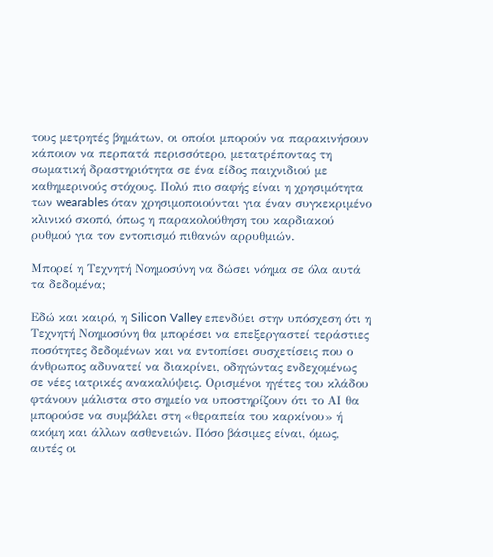τους μετρητές βημάτων, οι οποίοι μπορούν να παρακινήσουν κάποιον να περπατά περισσότερο, μετατρέποντας τη σωματική δραστηριότητα σε ένα είδος παιχνιδιού με καθημερινούς στόχους. Πολύ πιο σαφής είναι η χρησιμότητα των wearables όταν χρησιμοποιούνται για έναν συγκεκριμένο κλινικό σκοπό, όπως η παρακολούθηση του καρδιακού ρυθμού για τον εντοπισμό πιθανών αρρυθμιών.

Μπορεί η Τεχνητή Νοημοσύνη να δώσει νόημα σε όλα αυτά τα δεδομένα;

Εδώ και καιρό, η Silicon Valley επενδύει στην υπόσχεση ότι η Τεχνητή Νοημοσύνη θα μπορέσει να επεξεργαστεί τεράστιες ποσότητες δεδομένων και να εντοπίσει συσχετίσεις που ο άνθρωπος αδυνατεί να διακρίνει, οδηγώντας ενδεχομένως σε νέες ιατρικές ανακαλύψεις. Ορισμένοι ηγέτες του κλάδου φτάνουν μάλιστα στο σημείο να υποστηρίζουν ότι το ΑΙ θα μπορούσε να συμβάλει στη «θεραπεία του καρκίνου» ή ακόμη και άλλων ασθενειών. Πόσο βάσιμες είναι, όμως, αυτές οι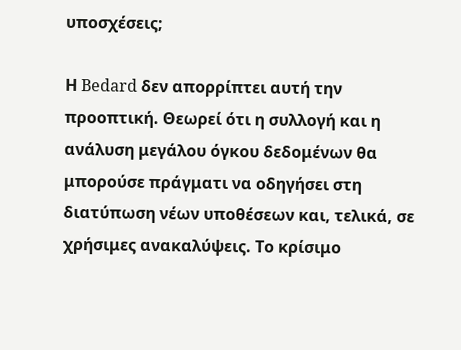υποσχέσεις;

Η Bedard δεν απορρίπτει αυτή την προοπτική. Θεωρεί ότι η συλλογή και η ανάλυση μεγάλου όγκου δεδομένων θα μπορούσε πράγματι να οδηγήσει στη διατύπωση νέων υποθέσεων και, τελικά, σε χρήσιμες ανακαλύψεις. Το κρίσιμο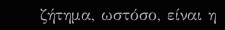ζήτημα, ωστόσο, είναι η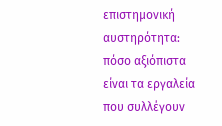επιστημονική αυστηρότητα: πόσο αξιόπιστα είναι τα εργαλεία που συλλέγουν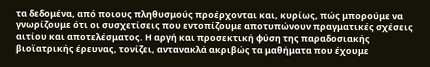τα δεδομένα, από ποιους πληθυσμούς προέρχονται και, κυρίως, πώς μπορούμε να γνωρίζουμε ότι οι συσχετίσεις που εντοπίζουμε αποτυπώνουν πραγματικές σχέσεις αιτίου και αποτελέσματος. Η αργή και προσεκτική φύση της παραδοσιακής βιοϊατρικής έρευνας, τονίζει, αντανακλά ακριβώς τα μαθήματα που έχουμε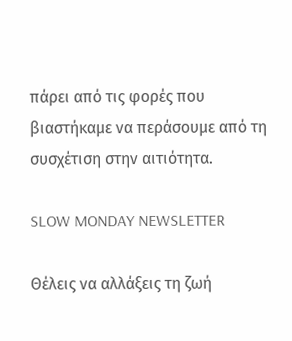πάρει από τις φορές που βιαστήκαμε να περάσουμε από τη συσχέτιση στην αιτιότητα.

SLOW MONDAY NEWSLETTER

Θέλεις να αλλάξεις τη ζωή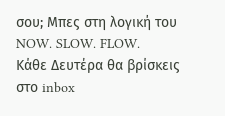σου; Μπες στη λογική του NOW. SLOW. FLOW.
Κάθε Δευτέρα θα βρίσκεις στο inbox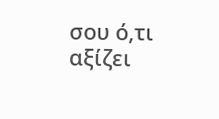σου ό,τι αξίζει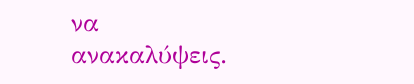να ανακαλύψεις.